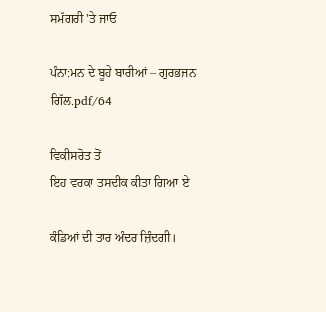ਸਮੱਗਰੀ 'ਤੇ ਜਾਓ

ਪੰਨਾ:ਮਨ ਦੇ ਬੂਹੇ ਬਾਰੀਆਂ – ਗੁਰਭਜਨ ਗਿੱਲ.pdf/64

ਵਿਕੀਸਰੋਤ ਤੋਂ
ਇਹ ਵਰਕਾ ਤਸਦੀਕ ਕੀਤਾ ਗਿਆ ਏ

ਕੰਡਿਆਂ ਦੀ ਤਾਰ ਅੰਦਰ ਜ਼ਿੰਦਗੀ।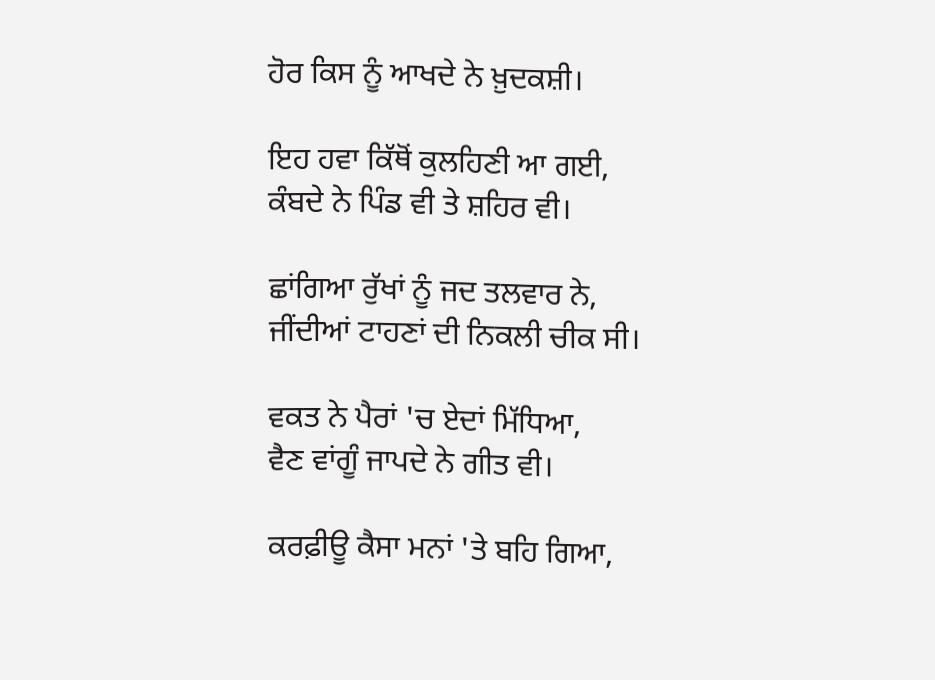ਹੋਰ ਕਿਸ ਨੂੰ ਆਖਦੇ ਨੇ ਖ਼ੁਦਕਸ਼ੀ।

ਇਹ ਹਵਾ ਕਿੱਥੋਂ ਕੁਲਹਿਣੀ ਆ ਗਈ,
ਕੰਬਦੇ ਨੇ ਪਿੰਡ ਵੀ ਤੇ ਸ਼ਹਿਰ ਵੀ।

ਛਾਂਗਿਆ ਰੁੱਖਾਂ ਨੂੰ ਜਦ ਤਲਵਾਰ ਨੇ,
ਜੀਂਦੀਆਂ ਟਾਹਣਾਂ ਦੀ ਨਿਕਲੀ ਚੀਕ ਸੀ।

ਵਕਤ ਨੇ ਪੈਰਾਂ 'ਚ ਏਦਾਂ ਮਿੱਧਿਆ,
ਵੈਣ ਵਾਂਗੂੰ ਜਾਪਦੇ ਨੇ ਗੀਤ ਵੀ।

ਕਰਫ਼ੀਊ ਕੈਸਾ ਮਨਾਂ 'ਤੇ ਬਹਿ ਗਿਆ,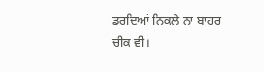ਡਰਦਿਆਂ ਨਿਕਲੇ ਨਾ ਬਾਹਰ ਚੀਕ ਵੀ।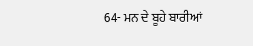64- ਮਨ ਦੇ ਬੂਹੇ ਬਾਰੀਆਂ